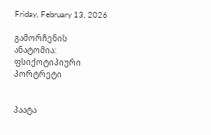Friday, February 13, 2026

გამორჩენის ანატომია: ფსიქოტიპიური პორტრეტი


პაატა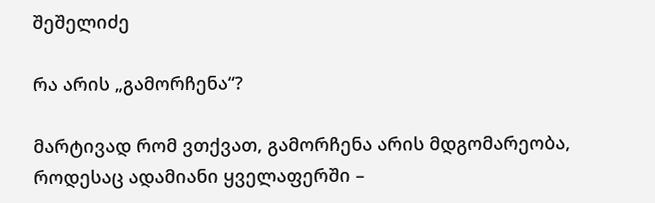შეშელიძე

რა არის „გამორჩენა“?

მარტივად რომ ვთქვათ, გამორჩენა არის მდგომარეობა, როდესაც ადამიანი ყველაფერში –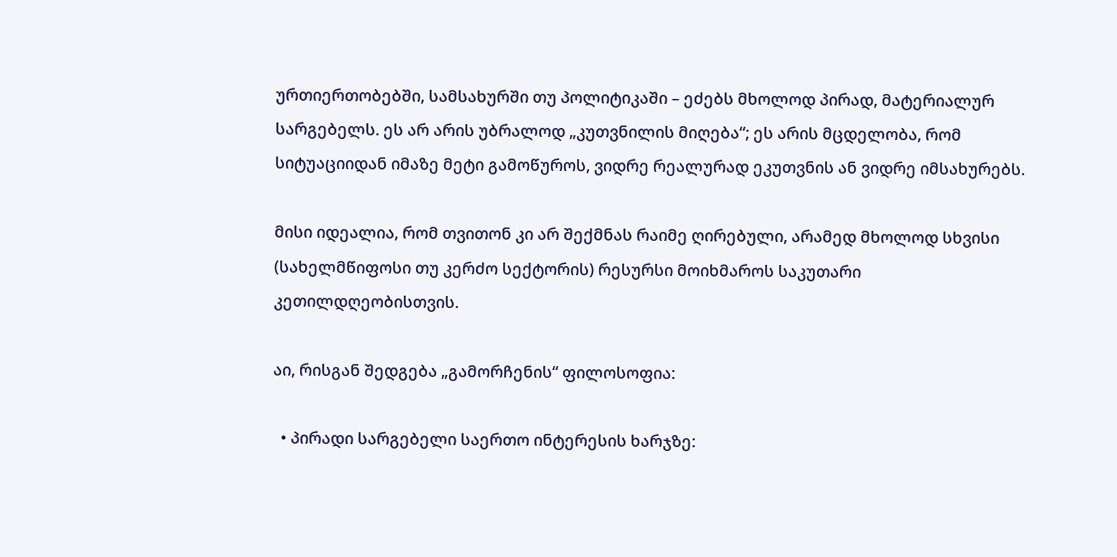ურთიერთობებში, სამსახურში თუ პოლიტიკაში – ეძებს მხოლოდ პირად, მატერიალურ სარგებელს. ეს არ არის უბრალოდ „კუთვნილის მიღება“; ეს არის მცდელობა, რომ სიტუაციიდან იმაზე მეტი გამოწუროს, ვიდრე რეალურად ეკუთვნის ან ვიდრე იმსახურებს.

მისი იდეალია, რომ თვითონ კი არ შექმნას რაიმე ღირებული, არამედ მხოლოდ სხვისი (სახელმწიფოსი თუ კერძო სექტორის) რესურსი მოიხმაროს საკუთარი კეთილდღეობისთვის.

აი, რისგან შედგება „გამორჩენის“ ფილოსოფია:

  • პირადი სარგებელი საერთო ინტერესის ხარჯზე: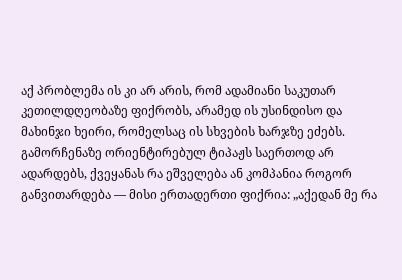აქ პრობლემა ის კი არ არის, რომ ადამიანი საკუთარ კეთილდღეობაზე ფიქრობს, არამედ ის უსინდისო და მახინჯი ხეირი, რომელსაც ის სხვების ხარჯზე ეძებს. გამორჩენაზე ორიენტირებულ ტიპაჟს საერთოდ არ ადარდებს, ქვეყანას რა ეშველება ან კომპანია როგორ განვითარდება — მისი ერთადერთი ფიქრია: „აქედან მე რა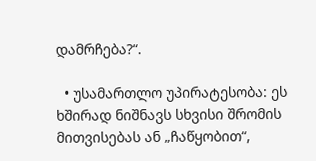დამრჩება?“.

  • უსამართლო უპირატესობა: ეს ხშირად ნიშნავს სხვისი შრომის მითვისებას ან „ჩაწყობით“,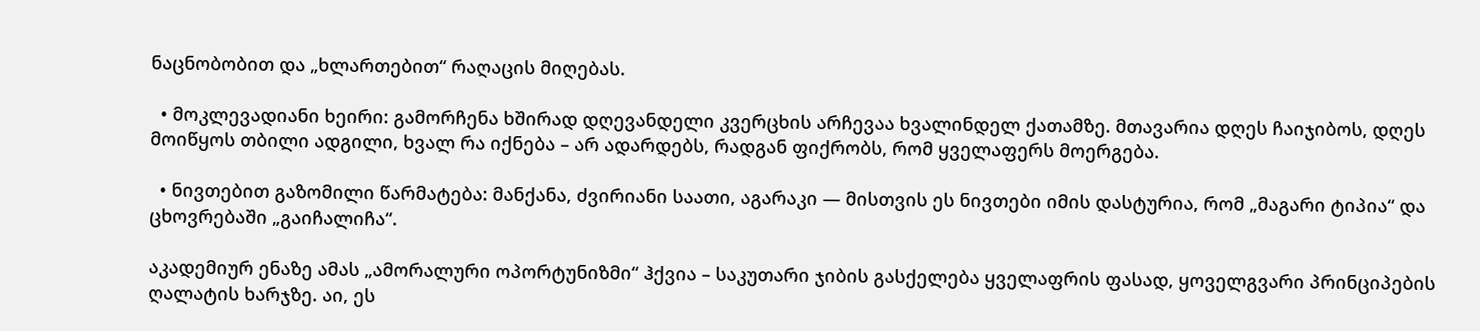ნაცნობობით და „ხლართებით“ რაღაცის მიღებას.

  • მოკლევადიანი ხეირი: გამორჩენა ხშირად დღევანდელი კვერცხის არჩევაა ხვალინდელ ქათამზე. მთავარია დღეს ჩაიჯიბოს, დღეს მოიწყოს თბილი ადგილი, ხვალ რა იქნება – არ ადარდებს, რადგან ფიქრობს, რომ ყველაფერს მოერგება.

  • ნივთებით გაზომილი წარმატება: მანქანა, ძვირიანი საათი, აგარაკი — მისთვის ეს ნივთები იმის დასტურია, რომ „მაგარი ტიპია“ და ცხოვრებაში „გაიჩალიჩა“.

აკადემიურ ენაზე ამას „ამორალური ოპორტუნიზმი“ ჰქვია – საკუთარი ჯიბის გასქელება ყველაფრის ფასად, ყოველგვარი პრინციპების ღალატის ხარჯზე. აი, ეს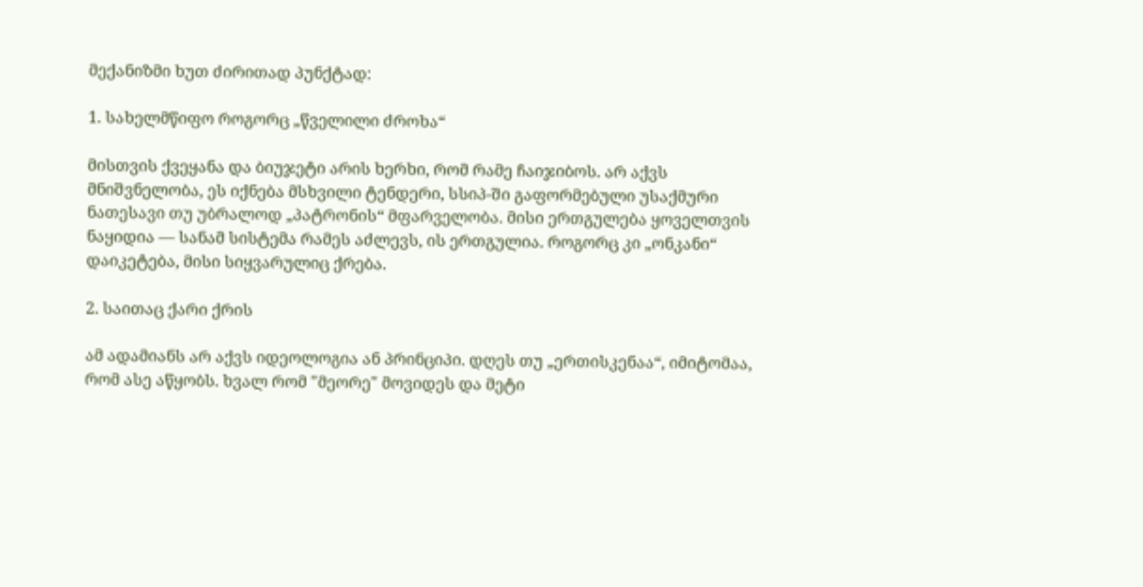მექანიზმი ხუთ ძირითად პუნქტად:

1. სახელმწიფო როგორც „წველილი ძროხა“

მისთვის ქვეყანა და ბიუჯეტი არის ხერხი, რომ რამე ჩაიჯიბოს. არ აქვს მნიშვნელობა, ეს იქნება მსხვილი ტენდერი, სსიპ-ში გაფორმებული უსაქმური ნათესავი თუ უბრალოდ „პატრონის“ მფარველობა. მისი ერთგულება ყოველთვის ნაყიდია — სანამ სისტემა რამეს აძლევს, ის ერთგულია. როგორც კი „ონკანი“ დაიკეტება, მისი სიყვარულიც ქრება.

2. საითაც ქარი ქრის

ამ ადამიანს არ აქვს იდეოლოგია ან პრინციპი. დღეს თუ „ერთისკენაა“, იმიტომაა, რომ ასე აწყობს. ხვალ რომ "მეორე" მოვიდეს და მეტი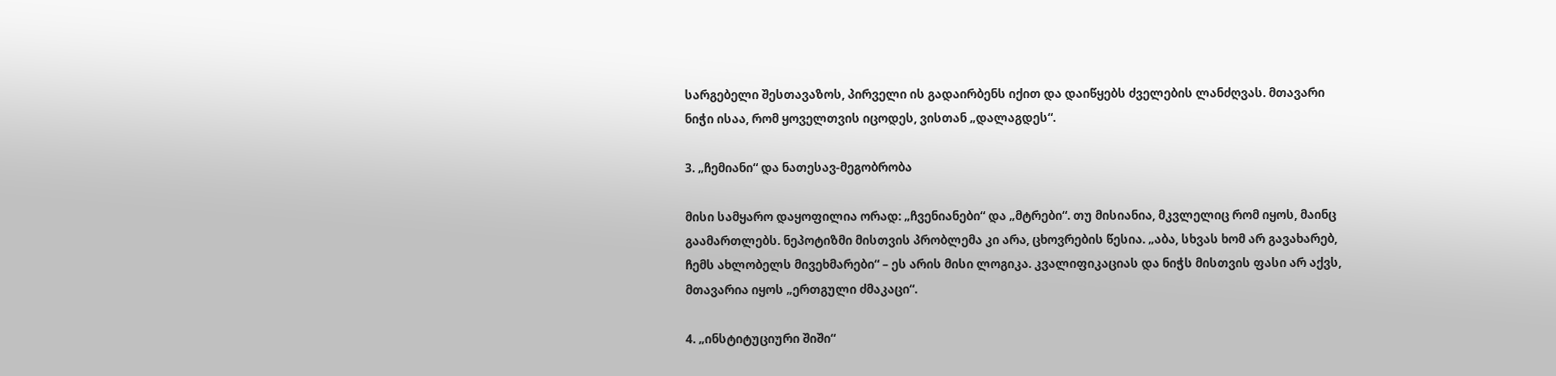სარგებელი შესთავაზოს, პირველი ის გადაირბენს იქით და დაიწყებს ძველების ლანძღვას. მთავარი ნიჭი ისაა, რომ ყოველთვის იცოდეს, ვისთან „დალაგდეს“.

3. „ჩემიანი“ და ნათესავ-მეგობრობა

მისი სამყარო დაყოფილია ორად: „ჩვენიანები“ და „მტრები“. თუ მისიანია, მკვლელიც რომ იყოს, მაინც გაამართლებს. ნეპოტიზმი მისთვის პრობლემა კი არა, ცხოვრების წესია. „აბა, სხვას ხომ არ გავახარებ, ჩემს ახლობელს მივეხმარები“ – ეს არის მისი ლოგიკა. კვალიფიკაციას და ნიჭს მისთვის ფასი არ აქვს, მთავარია იყოს „ერთგული ძმაკაცი“.

4. „ინსტიტუციური შიში“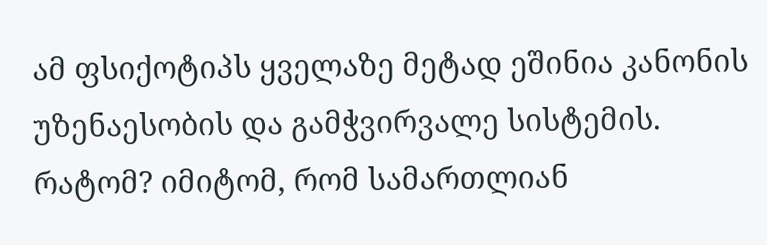ამ ფსიქოტიპს ყველაზე მეტად ეშინია კანონის უზენაესობის და გამჭვირვალე სისტემის. რატომ? იმიტომ, რომ სამართლიან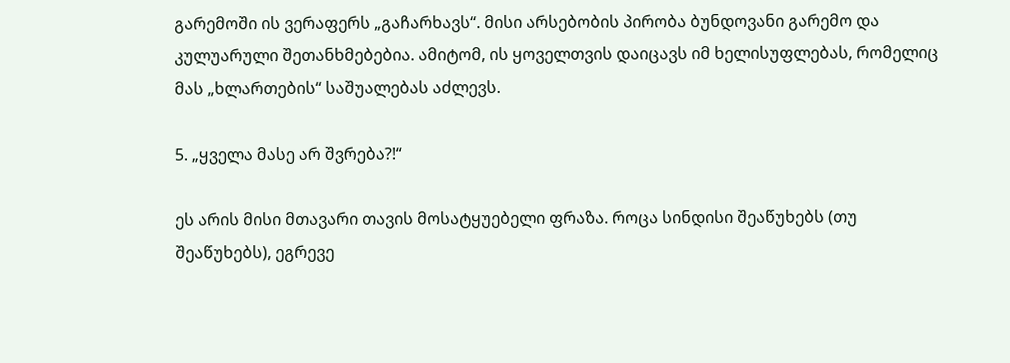გარემოში ის ვერაფერს „გაჩარხავს“. მისი არსებობის პირობა ბუნდოვანი გარემო და კულუარული შეთანხმებებია. ამიტომ, ის ყოველთვის დაიცავს იმ ხელისუფლებას, რომელიც მას „ხლართების“ საშუალებას აძლევს.

5. „ყველა მასე არ შვრება?!“

ეს არის მისი მთავარი თავის მოსატყუებელი ფრაზა. როცა სინდისი შეაწუხებს (თუ შეაწუხებს), ეგრევე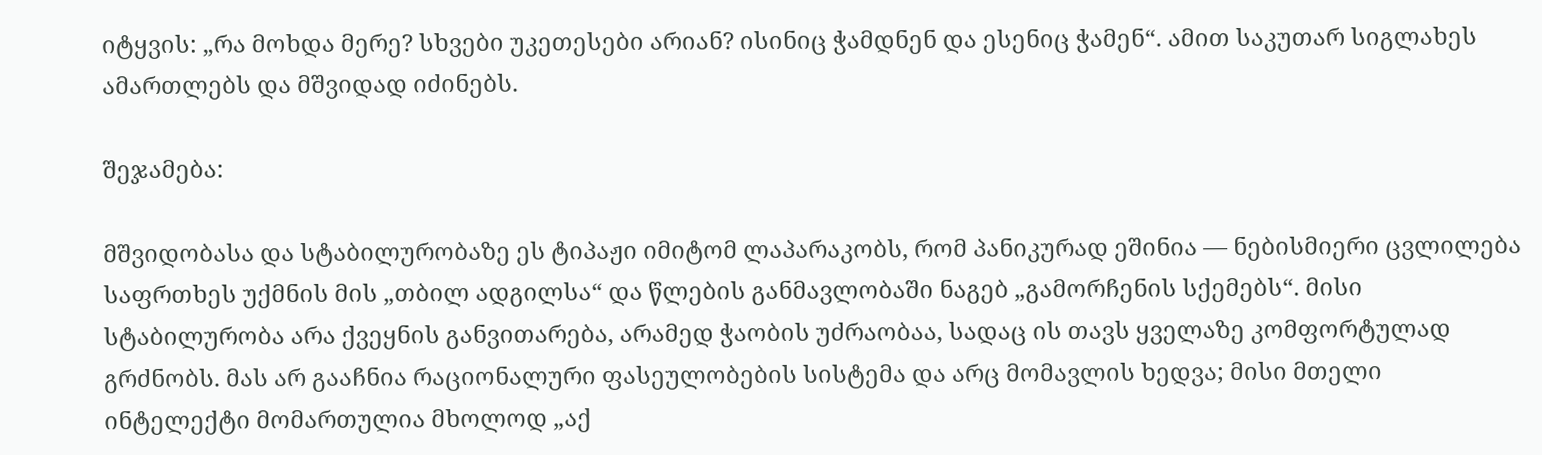იტყვის: „რა მოხდა მერე? სხვები უკეთესები არიან? ისინიც ჭამდნენ და ესენიც ჭამენ“. ამით საკუთარ სიგლახეს ამართლებს და მშვიდად იძინებს.

შეჯამება:

მშვიდობასა და სტაბილურობაზე ეს ტიპაჟი იმიტომ ლაპარაკობს, რომ პანიკურად ეშინია — ნებისმიერი ცვლილება საფრთხეს უქმნის მის „თბილ ადგილსა“ და წლების განმავლობაში ნაგებ „გამორჩენის სქემებს“. მისი სტაბილურობა არა ქვეყნის განვითარება, არამედ ჭაობის უძრაობაა, სადაც ის თავს ყველაზე კომფორტულად გრძნობს. მას არ გააჩნია რაციონალური ფასეულობების სისტემა და არც მომავლის ხედვა; მისი მთელი ინტელექტი მომართულია მხოლოდ „აქ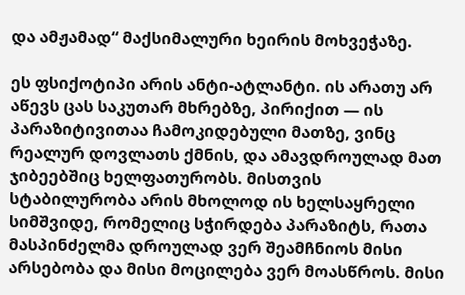და ამჟამად“ მაქსიმალური ხეირის მოხვეჭაზე.

ეს ფსიქოტიპი არის ანტი-ატლანტი. ის არათუ არ აწევს ცას საკუთარ მხრებზე, პირიქით — ის პარაზიტივითაა ჩამოკიდებული მათზე, ვინც რეალურ დოვლათს ქმნის, და ამავდროულად მათ ჯიბეებშიც ხელფათურობს. მისთვის სტაბილურობა არის მხოლოდ ის ხელსაყრელი სიმშვიდე, რომელიც სჭირდება პარაზიტს, რათა მასპინძელმა დროულად ვერ შეამჩნიოს მისი არსებობა და მისი მოცილება ვერ მოასწროს. მისი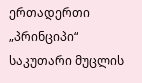ერთადერთი „პრინციპი“ საკუთარი მუცლის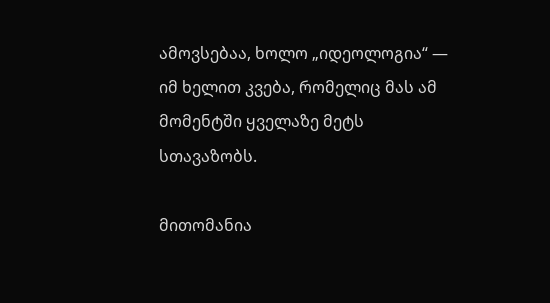ამოვსებაა, ხოლო „იდეოლოგია“ — იმ ხელით კვება, რომელიც მას ამ მომენტში ყველაზე მეტს სთავაზობს.

მითომანია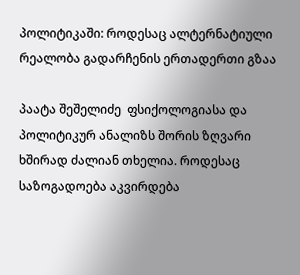პოლიტიკაში: როდესაც ალტერნატიული რეალობა გადარჩენის ერთადერთი გზაა

პაატა შეშელიძე  ფსიქოლოგიასა და პოლიტიკურ ანალიზს შორის ზღვარი ხშირად ძალიან თხელია. როდესაც საზოგადოება აკვირდება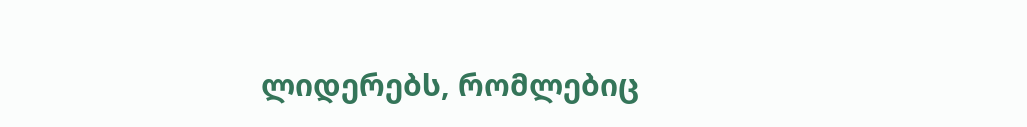ლიდერებს, რომლებიც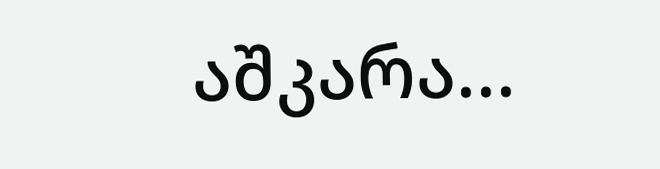აშკარა...